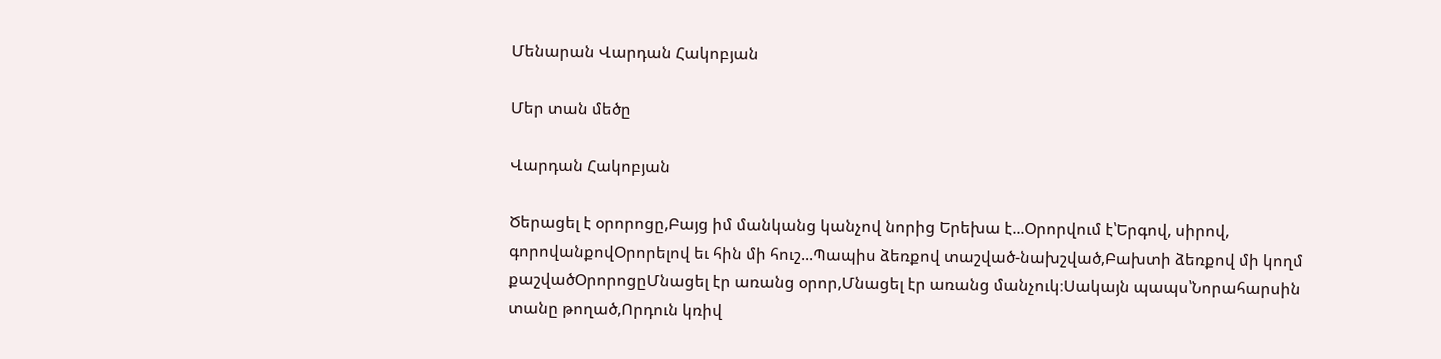Մենարան Վարդան Հակոբյան

Մեր տան մեծը

Վարդան Հակոբյան

Ծերացել է օրորոցը,Բայց իմ մանկանց կանչով նորից Երեխա է...Օրորվում է՝Երգով, սիրով, գորովանքովՕրորելով եւ հին մի հուշ...Պապիս ձեռքով տաշված-նախշված,Բախտի ձեռքով մի կողմ քաշվածՕրորոցըՄնացել էր առանց օրոր,Մնացել էր առանց մանչուկ։Սակայն պապս՝Նորահարսին տանը թողած,Որդուն կռիվ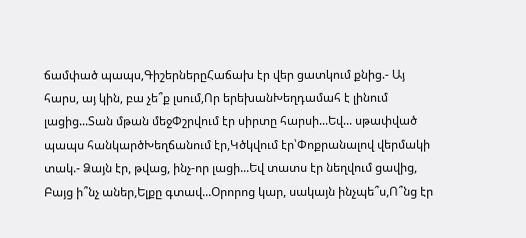ճամփած պապս,ԳիշերներըՀաճախ էր վեր ցատկում քնից.- Այ հարս, այ կին, բա չե՞ք լսում,Որ երեխանԽեղդամահ է լինում լացից...Տան մթան մեջՓշրվում էր սիրտը հարսի...Եվ... սթափված պապս հանկարծԽեղճանում էր,Կծկվում էր՝Փոքրանալով վերմակի տակ.- Ձայն էր, թվաց, ինչ-որ լացի...Եվ տատս էր նեղվում ցավից, Բայց ի՞նչ աներ,Ելքը գտավ...Օրորոց կար, սակայն ինչպե՞ս,Ո՞նց էր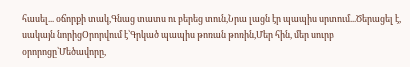հասել... օճորքի տակ,Գնաց տատս ու բերեց տուն,Նրա լացն էր պապիս սրտում...Ծերացել է, սակայն նորիցՕրորվում է՝Գրկած պապիս թոռան թոռին,Մեր հին, մեր սուրբ օրորոցը՝Մեծավորը,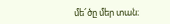մե՜ծը մեր տան։